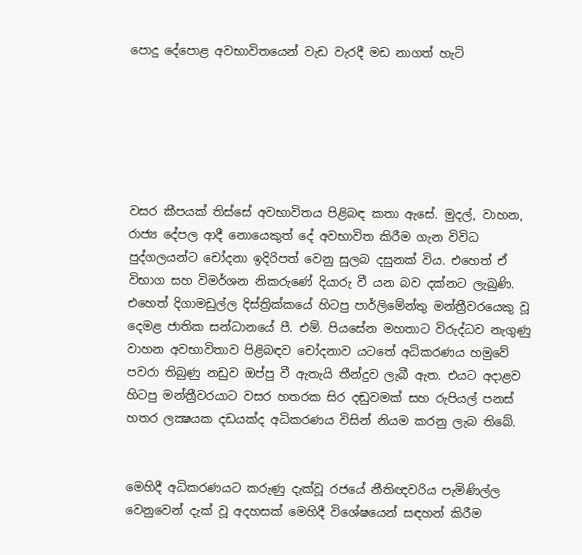පොදු දේපොළ අවභාවිතයෙන් වැඩ වැරදී මඩ නාගත් හැටි






වසර කීපයක් තිස්සේ අවභාවිතය පිළිබඳ කතා ඇසේ. මුදල්, වාහන, රාජ්‍ය දේපල ආදී නොයෙකුත් දේ අවභාවිත කිරීම ගැන විවිධ පුද්ගලයන්ට චෝදනා ඉදිරිපත් වෙනු සුලබ දසුනක් විය. එහෙත් ඒ විභාග සහ විමර්ශන නිකරුණේ දියාරු වී යන බව දක්නට ලැබුණි. එහෙත් දිගාමඩුල්ල දිස්ත්‍රික්කයේ හිටපු පාර්ලිමේන්තු මන්ත්‍රීවරයෙකු වූ දෙමළ ජාතික සන්ධානයේ පී. එම්. පියසේන මහතාට විරුද්ධව නැගුණු වාහන අවභාවිතාව පිළිබඳව චෝදනාව යටතේ අධිකරණය හමුවේ පවරා තිබුණු නඩුව ඔප්පු වී ඇතැයි තීන්දුව ලැබී ඇත. එයට අදාළව හිටපු මන්ත්‍රීවරයාට වසර හතරක සිර දඬුවමක් සහ රුපියල් පනස් හතර ලක්‍ෂයක දඩයක්ද අධිකරණය විසින් නියම කරනු ලැබ තිබේ.


මෙහිදී අධිකරණයට කරුණු දැක්වූ රජයේ නීතිඥවරිය පැමිණිල්ල වෙනුවෙන් දැක් වූ අදහසක් මෙහිදී විශේෂයෙන් සඳහන් කිරීම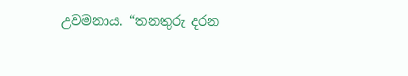උවමනාය. “තනතුරු දරන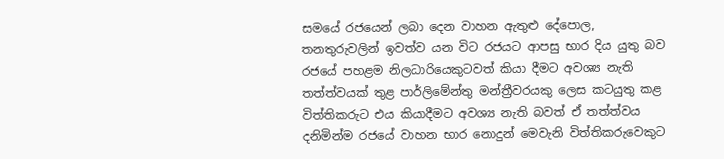සමයේ රජයෙන් ලබා දෙන වාහන ඇතුළු දේපොල, තනතුරුවලින් ඉවත්ව යන විට රජයට ආපසු භාර දිය යුතු බව රජයේ පහළම නිලධාරියෙකුටවත් කියා දීමට අවශ්‍ය නැති තත්ත්වයක් තුළ පාර්ලිමේන්තු මන්ත්‍රීවරයකු ලෙස කටයුතු කළ විත්තිකරුට එය කියාදීමට අවශ්‍ය නැති බවත් ඒ තත්ත්වය දනිමින්ම රජයේ වාහන භාර නොදුන් මෙවැනි විත්තිකරුවෙකුට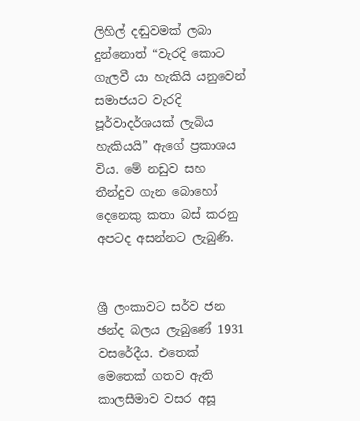ලිහිල් දඬුවමක් ලබා දුන්නොත් “වැරදි කොට ගැලවී යා හැකියි යනුවෙන් සමාජයට වැරදි පූර්වාදර්ශයක් ලැබිය හැකියයි” ඇගේ ප්‍රකාශය විය. මේ නඩුව සහ තීන්දුව ගැන බොහෝ දෙනෙකු කතා බස් කරනු අපටද අසන්නට ලැබුණි.


ශ්‍රී ලංකාවට සර්ව ජන ඡන්ද බලය ලැබුණේ 1931 වසරේදීය. එතෙක් මෙතෙක් ගතව ඇති කාලසීමාව වසර අසූ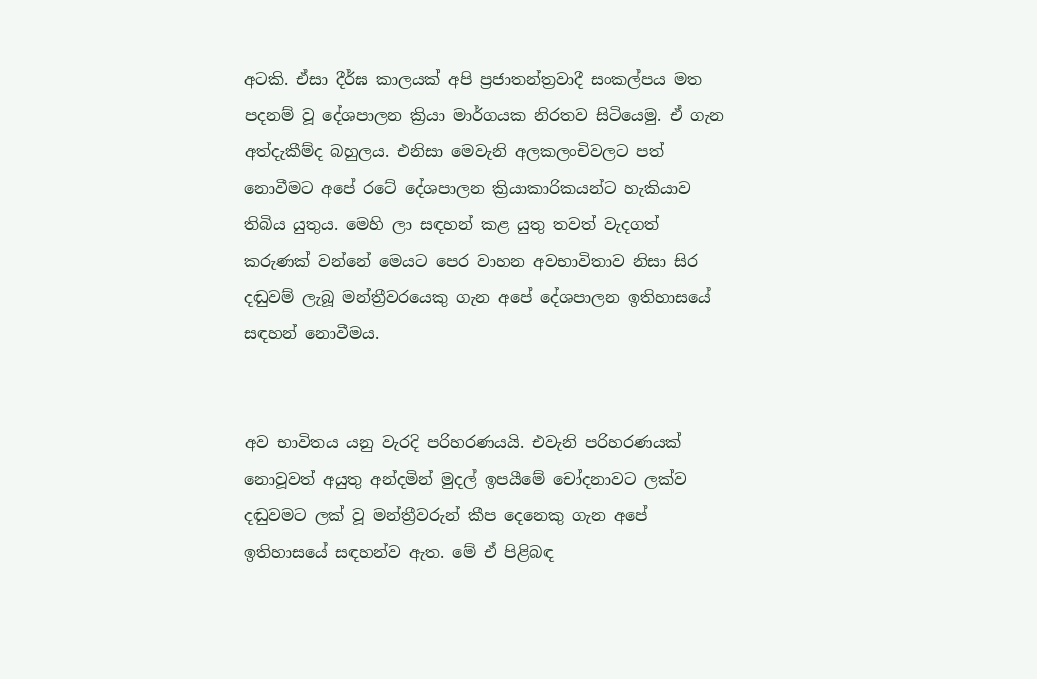අටකි. ඒසා දීර්ඝ කාලයක් අපි ප්‍රජාතන්ත්‍රවාදී සංකල්පය මත පදනම් වූ දේශපාලන ක්‍රියා මාර්ගයක නිරතව සිටියෙමු. ඒ ගැන අත්දැකීම්ද බහුලය. එනිසා මෙවැනි අලකලංචිවලට පත් නොවීමට අපේ රටේ දේශපාලන ක්‍රියාකාරිකයන්ට හැකියාව තිබිය යුතුය. මෙහි ලා සඳහන් කළ යුතු තවත් වැදගත් කරුණක් වන්නේ මෙයට පෙර වාහන අවභාවිතාව නිසා සිර දඬුවම් ලැබූ මන්ත්‍රීවරයෙකු ගැන අපේ දේශපාලන ඉතිහාසයේ සඳහන් නොවීමය.


අව භාවිතය යනු වැරදි පරිහරණයයි. එවැනි පරිහරණයක් නොවූවත් අයුතු අන්දමින් මුදල් ඉපයීමේ චෝදනාවට ලක්ව දඬුවමට ලක් වූ මන්ත්‍රීවරුන් කීප දෙනෙකු ගැන අපේ ඉතිහාසයේ සඳහන්ව ඇත. මේ ඒ පිළිබඳ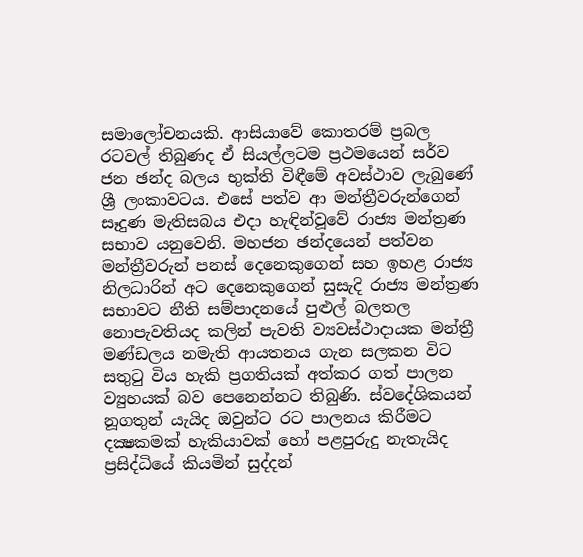සමාලෝචනයකි. ආසියාවේ කොතරම් ප්‍රබල රටවල් තිබුණද ඒ සියල්ලටම ප්‍රථමයෙන් සර්ව ජන ඡන්ද බලය භුක්ති විඳීමේ අවස්ථාව ලැබුණේ ශ්‍රී ලංකාවටය. එසේ පත්ව ආ මන්ත්‍රීවරුන්ගෙන් සෑදුණ මැතිසබය එදා හැඳින්වූවේ රාජ්‍ය මන්ත්‍රණ සභාව යනුවෙනි. මහජන ඡන්දයෙන් පත්වන මන්ත්‍රීවරුන් පනස් දෙනෙකුගෙන් සහ ඉහළ රාජ්‍ය නිලධාරින් අට දෙනෙකුගෙන් සුසැදි රාජ්‍ය මන්ත්‍රණ සභාවට නීති සම්පාදනයේ පුළුල් බලතල නොපැවතියද කලින් පැවති ව්‍යවස්ථාදායක මන්ත්‍රී මණ්ඩලය නමැති ආයතනය ගැන සලකන විට සතුටු විය හැකි ප්‍රගතියක් අත්කර ගත් පාලන ව්‍යුහයක් බව පෙනෙන්නට තිබුණි. ස්වදේශිකයන් නූගතුන් යැයිද ඔවුන්ට රට පාලනය කිරීමට දක්‍ෂකමක් හැකියාවක් හෝ පළපුරුදු නැතැයිද ප්‍රසිද්ධියේ කියමින් සුද්දන්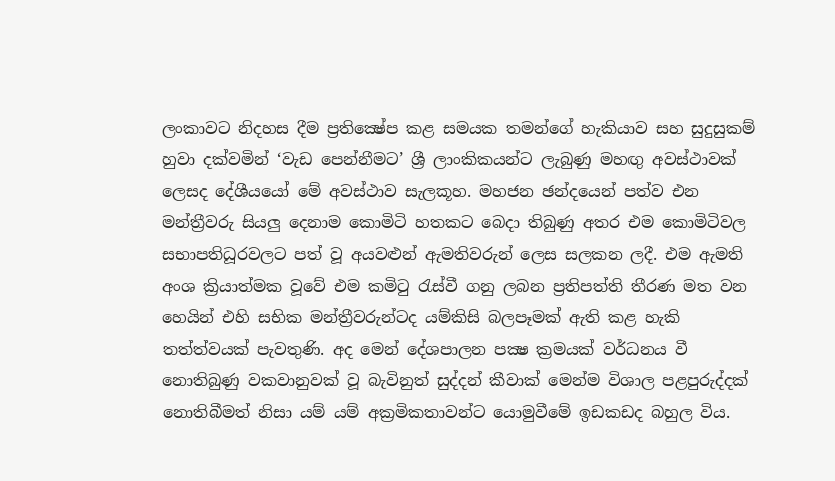ලංකාවට නිදහස දීම ප්‍රතික්‍ෂේප කළ සමයක තමන්ගේ හැකියාව සහ සුදුසුකම් හුවා දක්වමින් ‘වැඩ පෙන්නීමට’ ශ්‍රී ලාංකිකයන්ට ලැබුණු මහඟු අවස්ථාවක් ලෙසද දේශීයයෝ මේ අවස්ථාව සැලකූහ. මහජන ඡන්දයෙන් පත්ව එන මන්ත්‍රීවරු සියලු දෙනාම කොමිටි හතකට බෙදා තිබුණු අතර එම කොමිටිවල සභාපතිධූරවලට පත් වූ අයවළුන් ඇමතිවරුන් ලෙස සලකන ලදී. එම ඇමති අංශ ක්‍රියාත්මක වූවේ එම කමිටු රැස්වී ගනු ලබන ප්‍රතිපත්ති තීරණ මත වන හෙයින් එහි සභික මන්ත්‍රීවරුන්ටද යම්කිසි බලපෑමක් ඇති කළ හැකි තත්ත්වයක් පැවතුණි. අද මෙන් දේශපාලන පක්‍ෂ ක්‍රමයක් වර්ධනය වී නොතිබුණු වකවානුවක් වූ බැවිනුත් සුද්දන් කීවාක් මෙන්ම විශාල පළපුරුද්දක් නොතිබීමත් නිසා යම් යම් අක්‍රමිකතාවන්ට යොමුවීමේ ඉඩකඩද බහුල විය.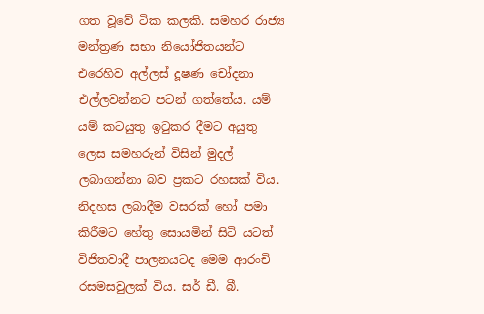ගත වූවේ ටික කලකි. සමහර රාජ්‍ය මන්ත්‍රණ සභා නියෝජිතයන්ට එරෙහිව අල්ලස් දූෂණ චෝදනා එල්ලවන්නට පටන් ගත්තේය. යම් යම් කටයුතු ඉටුකර දීමට අයුතු ලෙස සමහරුන් විසින් මුදල් ලබාගන්නා බව ප්‍රකට රහසක් විය. නිදහස ලබාදීම වසරක් හෝ පමා කිරීමට හේතු සොයමින් සිටි යටත් විජිතවාදී පාලනයටද මෙම ආරංචි රසමසවුලක් විය. සර් ඩී. බී.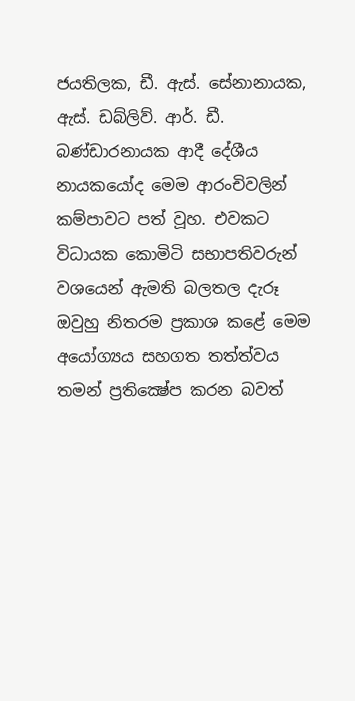ජයතිලක, ඩී. ඇස්. සේනානායක, ඇස්. ඩබ්ලිව්. ආර්. ඩී. බණ්ඩාරනායක ආදී දේශීය නායකයෝද මෙම ආරංචිවලින් කම්පාවට පත් වූහ. එවකට විධායක කොමිටි සභාපතිවරුන් වශයෙන් ඇමති බලතල දැරූ ඔවුහු නිතරම ප්‍රකාශ කළේ මෙම අයෝග්‍යය සහගත තත්ත්වය තමන් ප්‍රතික්‍ෂේප කරන බවත්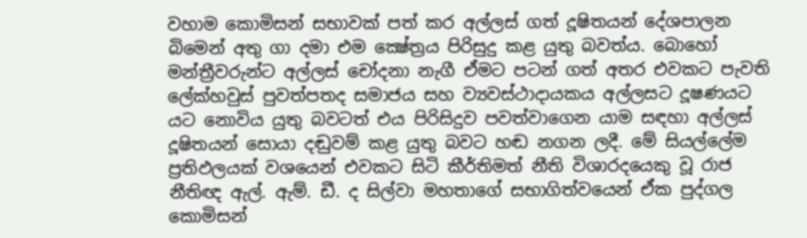වහාම කොමිසන් සභාවක් පත් කර අල්ලස් ගත් දූෂිතයන් දේශපාලන බිමෙන් අතු ගා දමා එම ක්‍ෂේත්‍රය පිරිසුදු කළ යුතු බවත්ය. බොහෝ මන්ත්‍රීවරුන්ට අල්ලස් චෝදනා නැගී ඒමට පටන් ගත් අතර එවකට පැවති ලේක්හවුස් පුවත්පතද සමාජය සහ ව්‍යවස්ථාදායකය අල්ලසට දූෂණයට යට නොවිය යුතු බවටත් එය පිරිසිදුව පවත්වාගෙන යාම සඳහා අල්ලස් දූෂිතයන් සොයා දඬුවම් කළ යුතු බවට හඬ නගන ලදී. මේ සියල්ලේම ප්‍රතිඵලයක් වශයෙන් එවකට සිටි කීර්තිමත් නීති විශාරදයෙකු වූ රාජ නීතිඥ ඇල්. ඇම්. ඩී. ද සිල්වා මහතාගේ සභාගිත්වයෙන් ඒක පුද්ගල කොමිසන්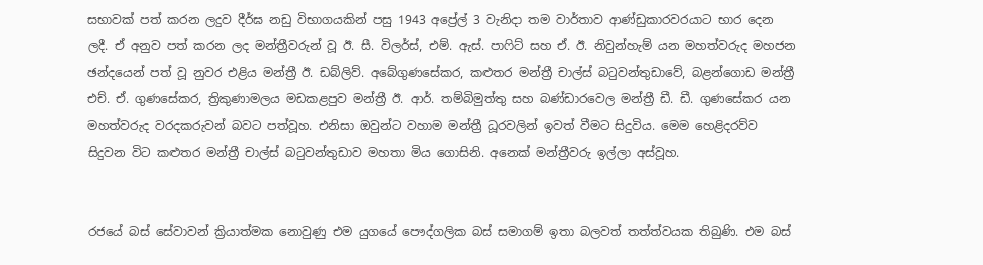සභාවක් පත් කරන ලදුව දීර්ඝ නඩු විභාගයකින් පසු 1943 අප්‍රේල් 3 වැනිදා තම වාර්තාව ආණ්ඩුකාරවරයාට භාර දෙන ලදී. ඒ අනුව පත් කරන ලද මන්ත්‍රීවරුන් වූ ඊ. සී. විලර්ස්, එම්. ඇස්. පාෆිට් සහ ඒ. ඊ. නිවුන්හැම් යන මහත්වරුද මහජන ඡන්දයෙන් පත් වූ නුවර එළිය මන්ත්‍රී ඊ. ඩබ්ලිව්. අබේගුණසේකර, කළුතර මන්ත්‍රී චාල්ස් බටුවන්තුඩාවේ, බළන්ගොඩ මන්ත්‍රී එච්. ඒ. ගුණසේකර, ත්‍රිකුණාමලය මඩකළපුව මන්ත්‍රී ඊ. ආර්. තම්බිමුත්තු සහ බණ්ඩාරවෙල මන්ත්‍රී ඩී. ඩී. ගුණසේකර යන මහත්වරුද වරදකරුවන් බවට පත්වූහ. එනිසා ඔවුන්ට වහාම මන්ත්‍රී ධූරවලින් ඉවත් වීමට සිදුවිය. මෙම හෙළිදරව්ව සිදුවන විට කළුතර මන්ත්‍රී චාල්ස් බටුවන්තුඩාව මහතා මිය ගොසිනි. අනෙක් මන්ත්‍රීවරු ඉල්ලා අස්වූහ.


රජයේ බස් සේවාවන් ක්‍රියාත්මක නොවුණු එම යුගයේ පෞද්ගලික බස් සමාගම් ඉතා බලවත් තත්ත්වයක තිබුණි. එම බස්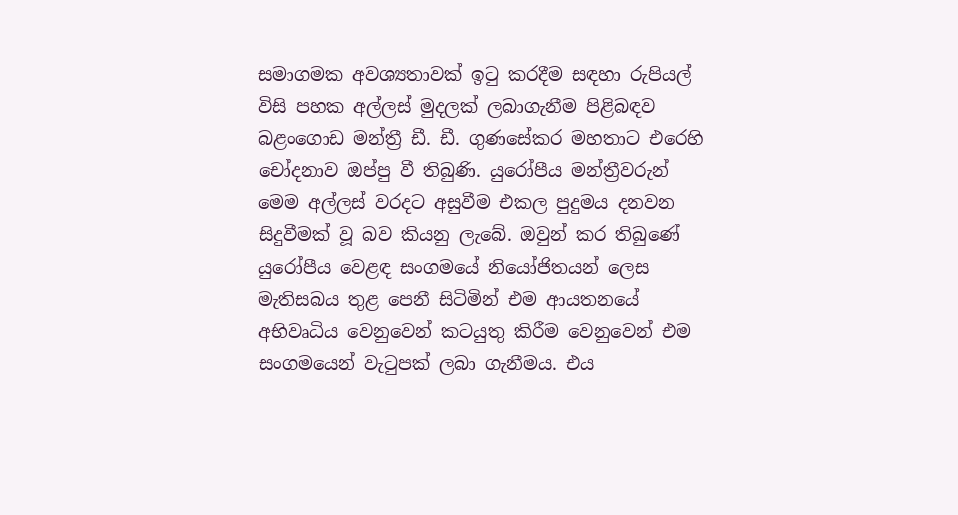සමාගමක අවශ්‍යතාවක් ඉටු කරදීම සඳහා රුපියල් විසි පහක අල්ලස් මුදලක් ලබාගැනීම පිළිබඳව බළංගොඩ මන්ත්‍රී ඩී. ඩී. ගුණසේකර මහතාට එරෙහි චෝදනාව ඔප්පු වී තිබුණි. යුරෝපීය මන්ත්‍රීවරුන් මෙම අල්ලස් වරදට අසුවීම එකල පුදුමය දනවන සිදුවීමක් වූ බව කියනු ලැබේ. ඔවුන් කර තිබුණේ යුරෝපීය වෙළඳ සංගමයේ නියෝජිතයන් ලෙස මැතිසබය තුළ පෙනී සිටිමින් එම ආයතනයේ අභිවෘධිය වෙනුවෙන් කටයුතු කිරීම වෙනුවෙන් එම සංගමයෙන් වැටුපක් ලබා ගැනීමය. එය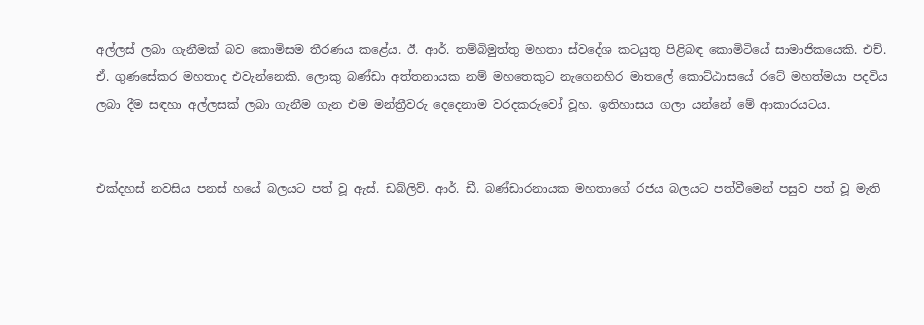අල්ලස් ලබා ගැනීමක් බව කොමිසම තීරණය කළේය. ඊ. ආර්. තම්බිමුත්තු මහතා ස්වදේශ කටයුතු පිළිබඳ කොමිටියේ සාමාජිකයෙකි. එච්. ඒ. ගුණසේකර මහතාද එවැන්නෙකි. ලොකු බණ්ඩා අත්තනායක නම් මහතෙකුට නැගෙනහිර මාතලේ කොට්ඨාසයේ රටේ මහත්මයා පදවිය ලබා දීම සඳහා අල්ලසක් ලබා ගැනීම ගැන එම මන්ත්‍රීවරු දෙදෙනාම වරදකරුවෝ වූහ. ඉතිහාසය ගලා යන්නේ මේ ආකාරයටය.


එක්දහස් නවසිය පනස් හයේ බලයට පත් වූ ඇස්. ඩබ්ලිව්. ආර්. ඩී. බණ්ඩාරනායක මහතාගේ රජය බලයට පත්වීමෙන් පසුව පත් වූ මැති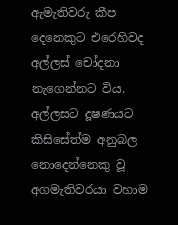ඇමැතිවරු කීප දෙනෙකුට එරෙහිවද අල්ලස් චෝදනා නැගෙන්නට විය. අල්ලසට දූෂණයට කිසිසේත්ම අනුබල නොදෙන්නෙකු වූ අගමැතිවරයා වහාම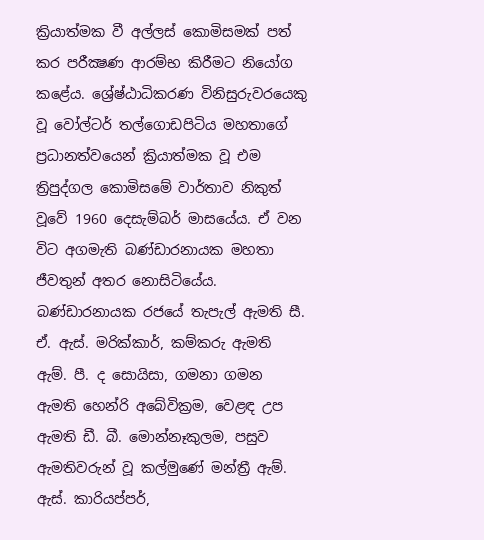ක්‍රියාත්මක වී අල්ලස් කොමිසමක් පත් කර පරීක්‍ෂණ ආරම්භ කිරීමට නියෝග කළේය. ශ්‍රේෂ්ඨාධිකරණ විනිසුරුවරයෙකු වූ වෝල්ටර් තල්ගොඩපිටිය මහතාගේ ප්‍රධානත්වයෙන් ක්‍රියාත්මක වූ එම ත්‍රිපුද්ගල කොමිසමේ වාර්තාව නිකුත් වූවේ 1960 දෙසැම්බර් මාසයේය. ඒ වන විට අගමැති බණ්ඩාරනායක මහතා ජීවතුන් අතර නොසිටියේය. බණ්ඩාරනායක රජයේ තැපැල් ඇමති සී. ඒ. ඇස්. මරික්කාර්, කම්කරු ඇමති ඇම්. පී. ද සොයිසා, ගමනා ගමන ඇමති හෙන්රි අබේවික්‍රම, වෙළඳ උප ඇමති ඩී. බී. මොන්නෑකුලම, පසුව ඇමතිවරුන් වූ කල්මුණේ මන්ත්‍රී ඇම්. ඇස්. කාරියප්පර්,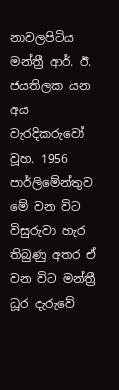නාවලපිටිය මන්ත්‍රී ආර්. ඊ. ජයතිලක යන අය වැරදිකරුවෝ වූහ. 1956 පාර්ලිමේන්තුව මේ වන විට විසුරුවා හැර තිබුණු අතර ඒ වන විට මන්ත්‍රී ධූර දැරුවේ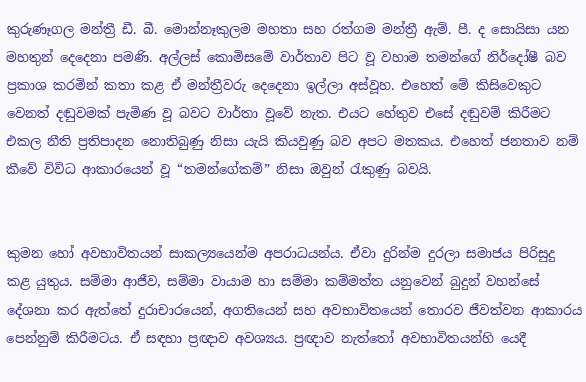කුරුණෑගල මන්ත්‍රී ඩී. බී. මොන්නෑකුලම මහතා සහ රත්ගම මන්ත්‍රී ඇම්. පී. ද සොයිසා යන මහතුන් දෙදෙනා පමණි. අල්ලස් කොමිසමේ වාර්තාව පිට වූ වහාම තමන්ගේ නිර්දෝෂී බව ප්‍රකාශ කරමින් කතා කළ ඒ මන්ත්‍රීවරු දෙදෙනා ඉල්ලා අස්වූහ. එහෙත් මේ කිසිවෙකුට වෙනත් දඬුවමක් පැමිණ වූ බවට වාර්තා වූවේ නැත. එයට හේතුව එසේ දඬුවම් කිරීමට එකල නීති ප්‍රතිපාදන නොතිබුණු නිසා යැයි කියවුණු බව අපට මතකය. එහෙත් ජනතාව නම් කීවේ විවිධ ආකාරයෙන් වූ “තමන්ගේකම්” නිසා ඔවුන් රැකුණු බවයි.


කුමන හෝ අවභාවිතයන් සාකල්‍යයෙන්ම අපරාධයන්ය. ඒවා දුරින්ම දුරලා සමාජය පිරිසුදු කළ යුතුය. සම්මා ආජීව, සම්මා වායාම හා සම්මා කම්මත්ත යනුවෙන් බුදුන් වහන්සේ දේශනා කර ඇත්තේ දුරාචාරයෙන්, අගතියෙන් සහ අවභාවිතයෙන් තොරව ජීවත්වන ආකාරය පෙන්නුම් කිරීමටය. ඒ සඳහා ප්‍රඥාව අවශ්‍යය. ප්‍රඥාව නැත්තෝ අවභාවිතයන්හි යෙදී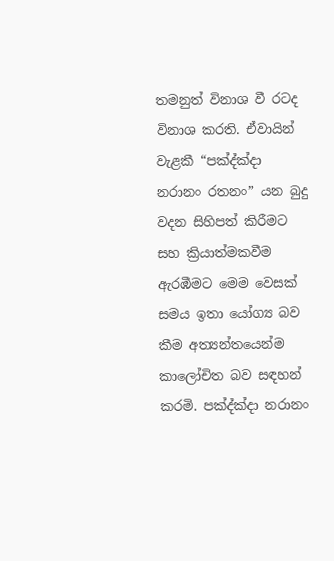තමනුත් විනාශ වී රටද විනාශ කරති. ඒවායින් වැළකී “පක්‍ද්ක්‍දා නරානං රතනං” යන බුදු වදන සිහිපත් කිරීමට සහ ක්‍රියාත්මකවීම ඇරඹීමට මෙම වෙසක් සමය ඉතා යෝග්‍ය බව කීම අත්‍යන්තයෙන්ම කාලෝචිත බව සඳහන් කරමි. පක්‍ද්ක්‍දා නරානං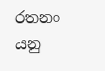රතනං යනු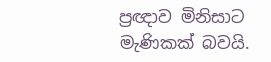ප්‍රඥාව මිනිසාට මැණිකක් බවයි.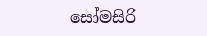සෝමසිරි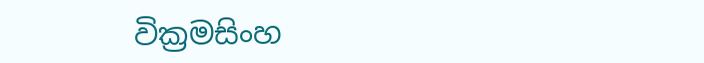වික්‍රමසිංහ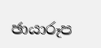ඡායාරූප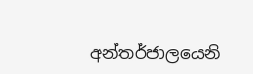අන්තර්ජාලයෙනි